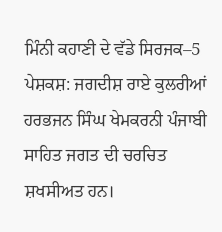ਮਿੰਨੀ ਕਹਾਣੀ ਦੇ ਵੱਡੇ ਸਿਰਜਕ–5
ਪੇਸ਼ਕਸ਼: ਜਗਦੀਸ਼ ਰਾਏ ਕੁਲਰੀਆਂ
ਹਰਭਜਨ ਸਿੰਘ ਖੇਮਕਰਨੀ ਪੰਜਾਬੀ ਸਾਹਿਤ ਜਗਤ ਦੀ ਚਰਚਿਤ ਸ਼ਖਸੀਅਤ ਹਨ।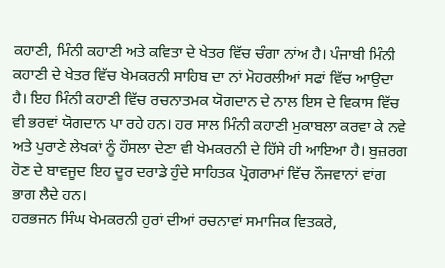ਕਹਾਣੀ, ਮਿੰਨੀ ਕਹਾਣੀ ਅਤੇ ਕਵਿਤਾ ਦੇ ਖੇਤਰ ਵਿੱਚ ਚੰਗਾ ਨਾਂਅ ਹੈ। ਪੰਜਾਬੀ ਮਿੰਨੀ ਕਹਾਣੀ ਦੇ ਖੇਤਰ ਵਿੱਚ ਖੇਮਕਰਨੀ ਸਾਹਿਬ ਦਾ ਨਾਂ ਮੋਹਰਲੀਆਂ ਸਫਾਂ ਵਿੱਚ ਆਉਦਾ ਹੈ। ਇਹ ਮਿੰਨੀ ਕਹਾਣੀ ਵਿੱਚ ਰਚਨਾਤਮਕ ਯੋਗਦਾਨ ਦੇ ਨਾਲ ਇਸ ਦੇ ਵਿਕਾਸ ਵਿੱਚ ਵੀ ਭਰਵਾਂ ਯੋਗਦਾਨ ਪਾ ਰਹੇ ਹਨ। ਹਰ ਸਾਲ ਮਿੰਨੀ ਕਹਾਣੀ ਮੁਕਾਬਲਾ ਕਰਵਾ ਕੇ ਨਵੇ ਅਤੇ ਪੁਰਾਣੇ ਲੇਖਕਾਂ ਨੂੰ ਹੌਸਲਾ ਦੇਣਾ ਵੀ ਖੇਮਕਰਨੀ ਦੇ ਹਿੱਸੇ ਹੀ ਆਇਆ ਹੈ। ਬੁਜ਼ਰਗ ਹੋਣ ਦੇ ਬਾਵਜੂਦ ਇਹ ਦੂਰ ਦਰਾਡੇ ਹੁੰਦੇ ਸਾਹਿਤਕ ਪ੍ਰੋਗਰਾਮਾਂ ਵਿੱਚ ਨੌਜਵਾਨਾਂ ਵਾਂਗ ਭਾਗ ਲੈਦੇ ਹਨ।
ਹਰਭਜਨ ਸਿੰਘ ਖੇਮਕਰਨੀ ਹੁਰਾਂ ਦੀਆਂ ਰਚਨਾਵਾਂ ਸਮਾਜਿਕ ਵਿਤਕਰੇ,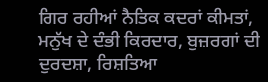ਗਿਰ ਰਹੀਆਂ ਨੈਤਿਕ ਕਦਰਾਂ ਕੀਮਤਾਂ, ਮਨੁੱਖ ਦੇ ਦੰਭੀ ਕਿਰਦਾਰ, ਬੁਜ਼ਰਗਾਂ ਦੀ ਦੁਰਦਸ਼ਾ, ਰਿਸ਼ਤਿਆ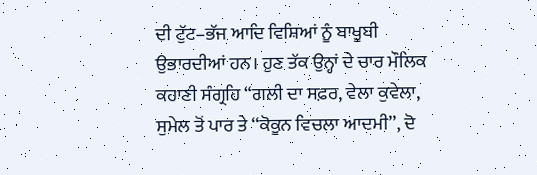ਦੀ ਟੁੱਟ–ਭੱਜ ਆਦਿ ਵਿਸ਼ਿਆਂ ਨੂੰ ਬਾਖੂਬੀ ਉਭਾਰਦੀਆਂ ਹਨ। ਹੁਣ ਤੱਕ ਉਨ੍ਹਾਂ ਦੇ ਚਾਰ ਮੌਲਿਕ ਕਹਾਣੀ ਸੰਗ੍ਰਹਿ “ਗਲੀ ਦਾ ਸਫ਼ਰ, ਵੇਲਾ ਕੁਵੇਲਾ, ਸੁਮੇਲ ਤੋਂ ਪਾਰ ਤੇ ‘‘ਕੋਕੂਨ ਵਿਚਲਾ ਆਦਮੀ’’, ਦੋ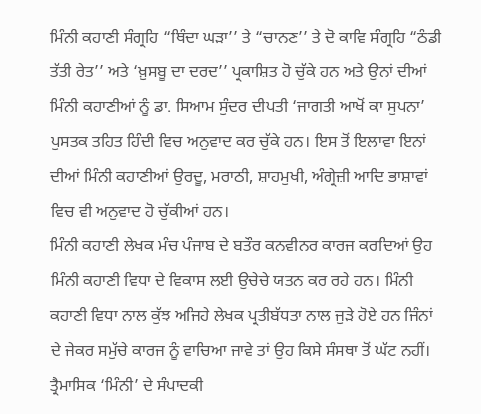ਮਿੰਨੀ ਕਹਾਣੀ ਸੰਗ੍ਰਹਿ “ਥਿੰਦਾ ਘੜਾ’’ ਤੇ “ਚਾਨਣ’’ ਤੇ ਦੋ ਕਾਵਿ ਸੰਗ੍ਰਹਿ “ਠੰਡੀ ਤੱਤੀ ਰੇਤ’’ ਅਤੇ ‘ਖ਼ੁਸਬੂ ਦਾ ਦਰਦ’’ ਪ੍ਰਕਾਸ਼ਿਤ ਹੋ ਚੁੱਕੇ ਹਨ ਅਤੇ ਉਨਾਂ ਦੀਆਂ ਮਿੰਨੀ ਕਹਾਣੀਆਂ ਨੂੰ ਡਾ. ਸਿਆਮ ਸੁੰਦਰ ਦੀਪਤੀ ‘ਜਾਗਤੀ ਆਖੋਂ ਕਾ ਸੁਪਨਾ’ ਪੁਸਤਕ ਤਹਿਤ ਹਿੰਦੀ ਵਿਚ ਅਨੁਵਾਦ ਕਰ ਚੁੱਕੇ ਹਨ। ਇਸ ਤੋਂ ਇਲਾਵਾ ਇਨਾਂ ਦੀਆਂ ਮਿੰਨੀ ਕਹਾਣੀਆਂ ਉਰਦੂ, ਮਰਾਠੀ, ਸ਼ਾਹਮੁਖੀ, ਅੰਗ੍ਰੇਜ਼ੀ ਆਦਿ ਭਾਸ਼ਾਵਾਂ ਵਿਚ ਵੀ ਅਨੁਵਾਦ ਹੋ ਚੁੱਕੀਆਂ ਹਨ।
ਮਿੰਨੀ ਕਹਾਣੀ ਲੇਖਕ ਮੰਚ ਪੰਜਾਬ ਦੇ ਬਤੌਰ ਕਨਵੀਨਰ ਕਾਰਜ ਕਰਦਿਆਂ ਉਹ ਮਿੰਨੀ ਕਹਾਣੀ ਵਿਧਾ ਦੇ ਵਿਕਾਸ ਲਈ ਉਚੇਚੇ ਯਤਨ ਕਰ ਰਹੇ ਹਨ। ਮਿੰਨੀ ਕਹਾਣੀ ਵਿਧਾ ਨਾਲ ਕੁੱਝ ਅਜਿਹੇ ਲੇਖਕ ਪ੍ਰਤੀਬੱਧਤਾ ਨਾਲ ਜੁੜੇ ਹੋਏ ਹਨ ਜਿੰਨਾਂ ਦੇ ਜੇਕਰ ਸਮੁੱਚੇ ਕਾਰਜ ਨੂੰ ਵਾਚਿਆ ਜਾਵੇ ਤਾਂ ਉਹ ਕਿਸੇ ਸੰਸਥਾ ਤੋਂ ਘੱਟ ਨਹੀਂ। ਤ੍ਰੈਮਾਸਿਕ ‘ਮਿੰਨੀ’ ਦੇ ਸੰਪਾਦਕੀ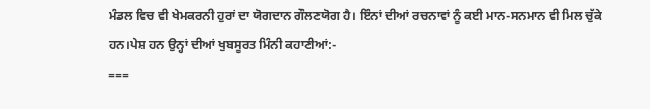ਮੰਡਲ ਵਿਚ ਵੀ ਖੇਮਕਰਨੀ ਹੁਰਾਂ ਦਾ ਯੋਗਦਾਨ ਗੌਲਣਯੋਗ ਹੈ। ਇੰਨਾਂ ਦੀਆਂ ਰਚਨਾਵਾਂ ਨੂੰ ਕਈ ਮਾਨ-ਸਨਮਾਨ ਵੀ ਮਿਲ ਚੁੱਕੇ ਹਨ।ਪੇਸ਼ ਹਨ ਉਨ੍ਹਾਂ ਦੀਆਂ ਖੁਬਸੂਰਤ ਮਿੰਨੀ ਕਹਾਣੀਆਂ:-
===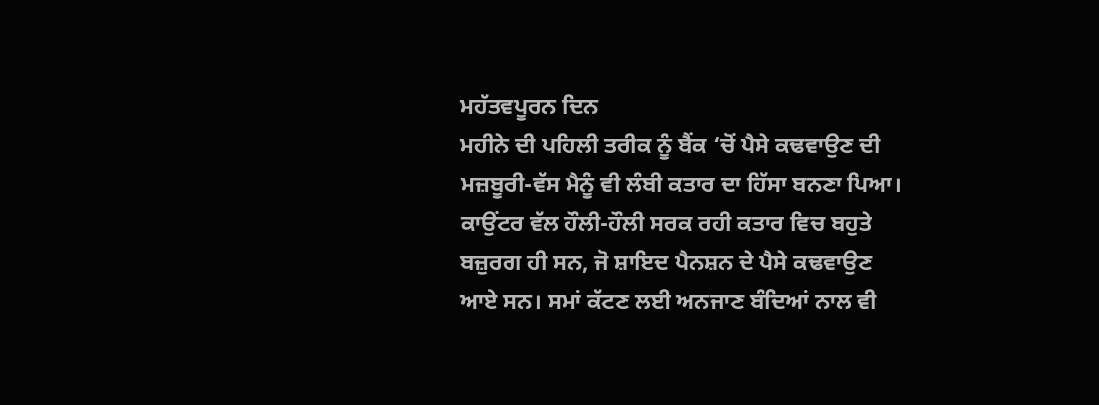ਮਹੱਤਵਪੂਰਨ ਦਿਨ
ਮਹੀਨੇ ਦੀ ਪਹਿਲੀ ਤਰੀਕ ਨੂੰ ਬੈਂਕ ‘ਚੋਂ ਪੈਸੇ ਕਢਵਾਉਣ ਦੀ ਮਜ਼ਬੂਰੀ-ਵੱਸ ਮੈਨੂੰ ਵੀ ਲੰਬੀ ਕਤਾਰ ਦਾ ਹਿੱਸਾ ਬਨਣਾ ਪਿਆ। ਕਾਉਂਟਰ ਵੱਲ ਹੌਲੀ-ਹੌਲੀ ਸਰਕ ਰਹੀ ਕਤਾਰ ਵਿਚ ਬਹੁਤੇ ਬਜ਼ੁਰਗ ਹੀ ਸਨ, ਜੋ ਸ਼ਾਇਦ ਪੈਨਸ਼ਨ ਦੇ ਪੈਸੇ ਕਢਵਾਉਣ ਆਏ ਸਨ। ਸਮਾਂ ਕੱਟਣ ਲਈ ਅਨਜਾਣ ਬੰਦਿਆਂ ਨਾਲ ਵੀ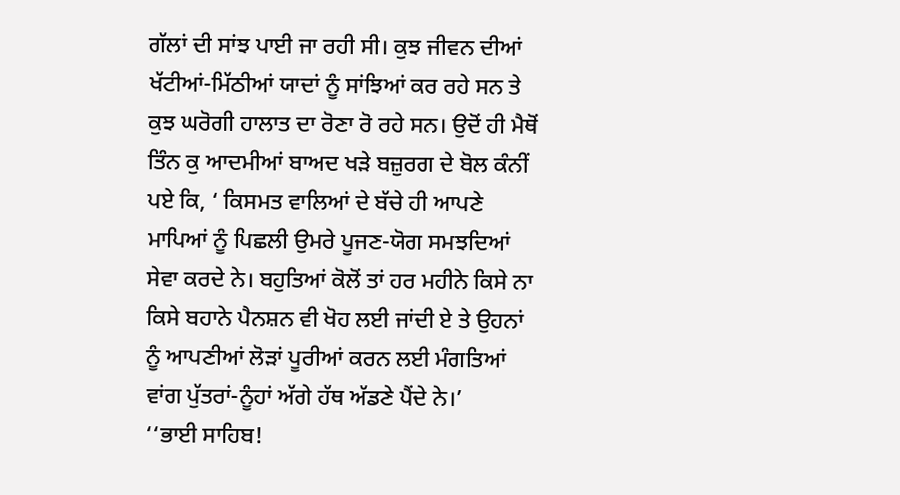ਗੱਲਾਂ ਦੀ ਸਾਂਝ ਪਾਈ ਜਾ ਰਹੀ ਸੀ। ਕੁਝ ਜੀਵਨ ਦੀਆਂ ਖੱਟੀਆਂ-ਮਿੱਠੀਆਂ ਯਾਦਾਂ ਨੂੰ ਸਾਂਝਿਆਂ ਕਰ ਰਹੇ ਸਨ ਤੇ ਕੁਝ ਘਰੋਗੀ ਹਾਲਾਤ ਦਾ ਰੋਣਾ ਰੋ ਰਹੇ ਸਨ। ਉਦੋਂ ਹੀ ਮੈਥੋਂ ਤਿੰਨ ਕੁ ਆਦਮੀਆਂ ਬਾਅਦ ਖੜੇ ਬਜ਼ੁਰਗ ਦੇ ਬੋਲ ਕੰਨੀਂ ਪਏ ਕਿ, ‘ ਕਿਸਮਤ ਵਾਲਿਆਂ ਦੇ ਬੱਚੇ ਹੀ ਆਪਣੇ ਮਾਪਿਆਂ ਨੂੰ ਪਿਛਲੀ ਉਮਰੇ ਪੂਜਣ-ਯੋਗ ਸਮਝਦਿਆਂ ਸੇਵਾ ਕਰਦੇ ਨੇ। ਬਹੁਤਿਆਂ ਕੋਲੋਂ ਤਾਂ ਹਰ ਮਹੀਨੇ ਕਿਸੇ ਨਾ ਕਿਸੇ ਬਹਾਨੇ ਪੈਨਸ਼ਨ ਵੀ ਖੋਹ ਲਈ ਜਾਂਦੀ ਏ ਤੇ ਉਹਨਾਂ ਨੂੰ ਆਪਣੀਆਂ ਲੋੜਾਂ ਪੂਰੀਆਂ ਕਰਨ ਲਈ ਮੰਗਤਿਆਂ ਵਾਂਗ ਪੁੱਤਰਾਂ-ਨੂੰਹਾਂ ਅੱਗੇ ਹੱਥ ਅੱਡਣੇ ਪੈਂਦੇ ਨੇ।’
‘‘ਭਾਈ ਸਾਹਿਬ!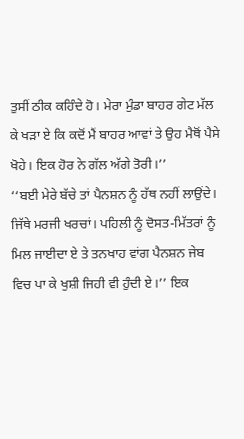ਤੁਸੀਂ ਠੀਕ ਕਹਿੰਦੇ ਹੋ। ਮੇਰਾ ਮੁੰਡਾ ਬਾਹਰ ਗੇਟ ਮੱਲ ਕੇ ਖੜਾ ਏ ਕਿ ਕਦੋਂ ਮੈਂ ਬਾਹਰ ਆਵਾਂ ਤੇ ਉਹ ਮੈਥੋਂ ਪੈਸੇ ਖੋਹੇ। ਇਕ ਹੋਰ ਨੇ ਗੱਲ ਅੱਗੇ ਤੋਰੀ।’’
‘‘ਬਈ ਮੇਰੇ ਬੱਚੇ ਤਾਂ ਪੈਨਸ਼ਨ ਨੂੰ ਹੱਥ ਨਹੀਂ ਲਾਉਂਦੇ। ਜਿੱਥੇ ਮਰਜੀ ਖਰਚਾਂ। ਪਹਿਲੀ ਨੂੰ ਦੋਸਤ-ਮਿੱਤਰਾਂ ਨੂੰ ਮਿਲ ਜਾਈਦਾ ਏ ਤੇ ਤਨਖਾਹ ਵਾਂਗ ਪੈਨਸ਼ਨ ਜੇਬ ਵਿਚ ਪਾ ਕੇ ਖੁਸ਼ੀ ਜਿਹੀ ਵੀ ਹੁੰਦੀ ਏ।’’ ਇਕ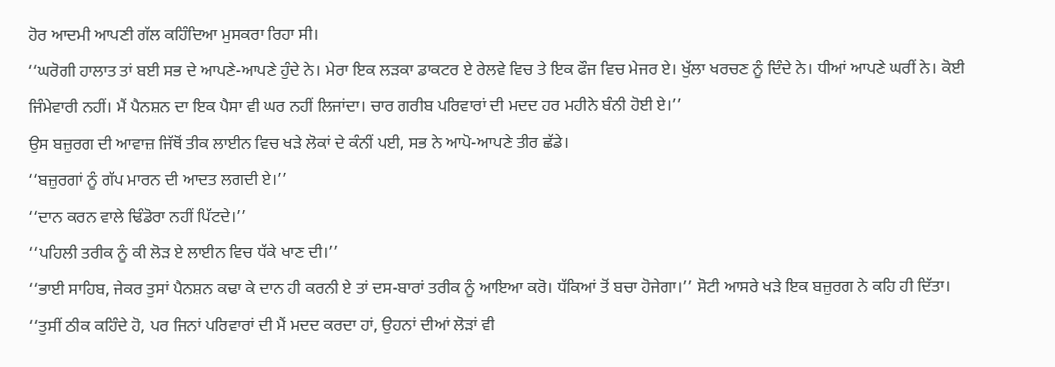ਹੋਰ ਆਦਮੀ ਆਪਣੀ ਗੱਲ ਕਹਿੰਦਿਆ ਮੁਸਕਰਾ ਰਿਹਾ ਸੀ।
‘‘ਘਰੋਗੀ ਹਾਲਾਤ ਤਾਂ ਬਈ ਸਭ ਦੇ ਆਪਣੇ-ਆਪਣੇ ਹੁੰਦੇ ਨੇ। ਮੇਰਾ ਇਕ ਲੜਕਾ ਡਾਕਟਰ ਏ ਰੇਲਵੇ ਵਿਚ ਤੇ ਇਕ ਫੌਜ ਵਿਚ ਮੇਜਰ ਏ। ਖੁੱਲਾ ਖਰਚਣ ਨੂੰ ਦਿੰਦੇ ਨੇ। ਧੀਆਂ ਆਪਣੇ ਘਰੀਂ ਨੇ। ਕੋਈ ਜਿੰਮੇਵਾਰੀ ਨਹੀਂ। ਮੈਂ ਪੈਨਸ਼ਨ ਦਾ ਇਕ ਪੈਸਾ ਵੀ ਘਰ ਨਹੀਂ ਲਿਜਾਂਦਾ। ਚਾਰ ਗਰੀਬ ਪਰਿਵਾਰਾਂ ਦੀ ਮਦਦ ਹਰ ਮਹੀਨੇ ਬੰਨੀ ਹੋਈ ਏ।’’
ਉਸ ਬਜ਼ੁਰਗ ਦੀ ਆਵਾਜ਼ ਜਿੱਥੋਂ ਤੀਕ ਲਾਈਨ ਵਿਚ ਖੜੇ ਲੋਕਾਂ ਦੇ ਕੰਨੀਂ ਪਈ, ਸਭ ਨੇ ਆਪੋ-ਆਪਣੇ ਤੀਰ ਛੱਡੇ।
‘‘ਬਜ਼ੁਰਗਾਂ ਨੂੰ ਗੱਪ ਮਾਰਨ ਦੀ ਆਦਤ ਲਗਦੀ ਏ।’’
‘‘ਦਾਨ ਕਰਨ ਵਾਲੇ ਢਿੰਡੋਰਾ ਨਹੀਂ ਪਿੱਟਦੇ।’’
‘‘ਪਹਿਲੀ ਤਰੀਕ ਨੂੰ ਕੀ ਲੋੜ ਏ ਲਾਈਨ ਵਿਚ ਧੱਕੇ ਖਾਣ ਦੀ।’’
‘‘ਭਾਈ ਸਾਹਿਬ, ਜੇਕਰ ਤੁਸਾਂ ਪੈਨਸ਼ਨ ਕਢਾ ਕੇ ਦਾਨ ਹੀ ਕਰਨੀ ਏ ਤਾਂ ਦਸ-ਬਾਰਾਂ ਤਰੀਕ ਨੂੰ ਆਇਆ ਕਰੋ। ਧੱਕਿਆਂ ਤੋਂ ਬਚਾ ਹੋਜੇਗਾ।’’ ਸੋਟੀ ਆਸਰੇ ਖੜੇ ਇਕ ਬਜ਼ੁਰਗ ਨੇ ਕਹਿ ਹੀ ਦਿੱਤਾ।
‘‘ਤੁਸੀਂ ਠੀਕ ਕਹਿੰਦੇ ਹੋ, ਪਰ ਜਿਨਾਂ ਪਰਿਵਾਰਾਂ ਦੀ ਮੈਂ ਮਦਦ ਕਰਦਾ ਹਾਂ, ਉਹਨਾਂ ਦੀਆਂ ਲੋੜਾਂ ਵੀ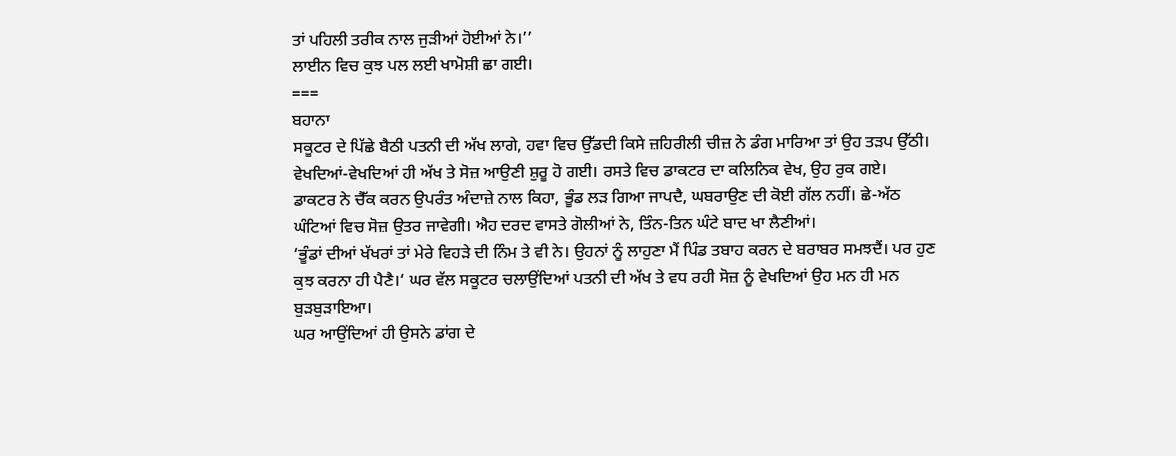ਤਾਂ ਪਹਿਲੀ ਤਰੀਕ ਨਾਲ ਜੁੜੀਆਂ ਹੋਈਆਂ ਨੇ।’’
ਲਾਈਨ ਵਿਚ ਕੁਝ ਪਲ ਲਈ ਖਾਮੋਸ਼ੀ ਛਾ ਗਈ।
===
ਬਹਾਨਾ
ਸਕੂਟਰ ਦੇ ਪਿੱਛੇ ਬੈਠੀ ਪਤਨੀ ਦੀ ਅੱਖ ਲਾਗੇ, ਹਵਾ ਵਿਚ ਉੱਡਦੀ ਕਿਸੇ ਜ਼ਹਿਰੀਲੀ ਚੀਜ਼ ਨੇ ਡੰਗ ਮਾਰਿਆ ਤਾਂ ਉਹ ਤੜਪ ਉੱਠੀ। ਵੇਖਦਿਆਂ-ਵੇਖਦਿਆਂ ਹੀ ਅੱਖ ਤੇ ਸੋਜ਼ ਆਉਣੀ ਸ਼ੁਰੂ ਹੋ ਗਈ। ਰਸਤੇ ਵਿਚ ਡਾਕਟਰ ਦਾ ਕਲਿਨਿਕ ਵੇਖ, ਉਹ ਰੁਕ ਗਏ।
ਡਾਕਟਰ ਨੇ ਚੈੱਕ ਕਰਨ ਉਪਰੰਤ ਅੰਦਾਜ਼ੇ ਨਾਲ ਕਿਹਾ, ਭੂੰਡ ਲੜ ਗਿਆ ਜਾਪਦੈ, ਘਬਰਾਉਣ ਦੀ ਕੋਈ ਗੱਲ ਨਹੀਂ। ਛੇ-ਅੱਠ ਘੰਟਿਆਂ ਵਿਚ ਸੋਜ਼ ਉਤਰ ਜਾਵੇਗੀ। ਐਹ ਦਰਦ ਵਾਸਤੇ ਗੋਲੀਆਂ ਨੇ, ਤਿੰਨ-ਤਿਨ ਘੰਟੇ ਬਾਦ ਖਾ ਲੈਣੀਆਂ।
‘ਭੂੰਡਾਂ ਦੀਆਂ ਖੱਖਰਾਂ ਤਾਂ ਮੇਰੇ ਵਿਹੜੇ ਦੀ ਨਿੰਮ ਤੇ ਵੀ ਨੇ। ਉਹਨਾਂ ਨੂੰ ਲਾਹੁਣਾ ਮੈਂ ਪਿੰਡ ਤਬਾਹ ਕਰਨ ਦੇ ਬਰਾਬਰ ਸਮਝਦੈਂ। ਪਰ ਹੁਣ ਕੁਝ ਕਰਨਾ ਹੀ ਪੈਣੈ।‘ ਘਰ ਵੱਲ ਸਕੂਟਰ ਚਲਾਉਂਦਿਆਂ ਪਤਨੀ ਦੀ ਅੱਖ ਤੇ ਵਧ ਰਹੀ ਸੋਜ਼ ਨੂੰ ਵੇਖਦਿਆਂ ਉਹ ਮਨ ਹੀ ਮਨ ਬੁੜਬੁੜਾਇਆ।
ਘਰ ਆਉਂਦਿਆਂ ਹੀ ਉਸਨੇ ਡਾਂਗ ਦੇ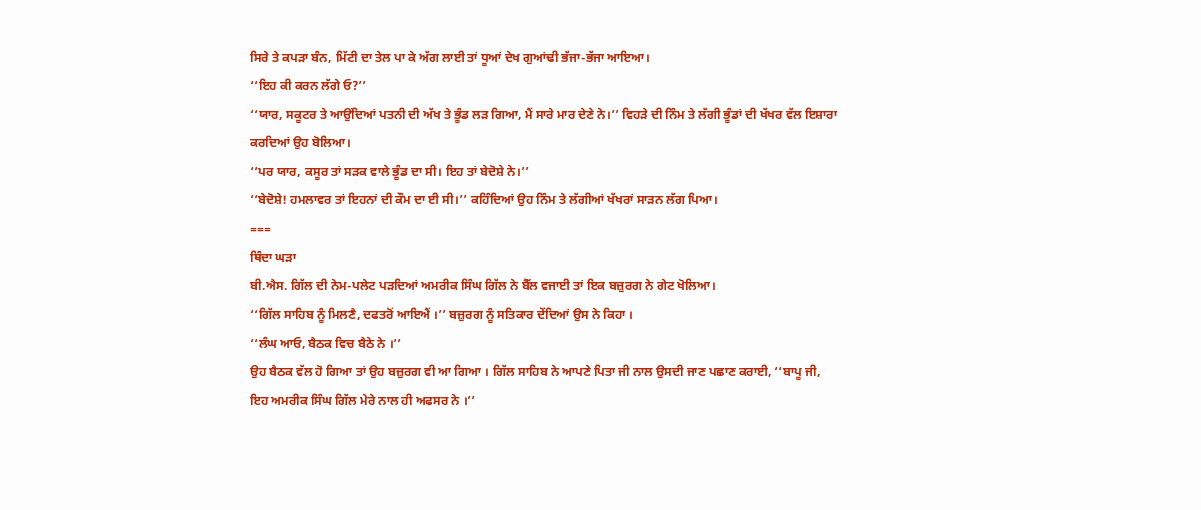ਸਿਰੇ ਤੇ ਕਪੜਾ ਬੰਨ, ਮਿੱਟੀ ਦਾ ਤੇਲ ਪਾ ਕੇ ਅੱਗ ਲਾਈ ਤਾਂ ਧੂਆਂ ਦੇਖ ਗੁਆਂਢੀ ਭੱਜਾ-ਭੱਜਾ ਆਇਆ।
‘‘ਇਹ ਕੀ ਕਰਨ ਲੱਗੇ ਓ?’’
‘‘ਯਾਰ, ਸਕੂਟਰ ਤੇ ਆਉਂਦਿਆਂ ਪਤਨੀ ਦੀ ਅੱਖ ਤੇ ਭੂੰਡ ਲੜ ਗਿਆ, ਮੈਂ ਸਾਰੇ ਮਾਰ ਦੇਣੇ ਨੇ।’’ ਵਿਹੜੇ ਦੀ ਨਿੰਮ ਤੇ ਲੱਗੀ ਭੂੰਡਾਂ ਦੀ ਖੱਖਰ ਵੱਲ ਇਸ਼ਾਰਾ ਕਰਦਿਆਂ ਉਹ ਬੋਲਿਆ।
‘‘ਪਰ ਯਾਰ, ਕਸੂਰ ਤਾਂ ਸੜਕ ਵਾਲੇ ਭੂੰਡ ਦਾ ਸੀ। ਇਹ ਤਾਂ ਬੇਦੋਸ਼ੇ ਨੇ।’’
‘‘ਬੇਦੋਸ਼ੇ! ਹਮਲਾਵਰ ਤਾਂ ਇਹਨਾਂ ਦੀ ਕੌਮ ਦਾ ਈ ਸੀ।’’ ਕਹਿੰਦਿਆਂ ਉਹ ਨਿੰਮ ਤੇ ਲੱਗੀਆਂ ਖੱਖਰਾਂ ਸਾੜਨ ਲੱਗ ਪਿਆ।
===
ਥਿੰਦਾ ਘੜਾ
ਬੀ.ਐਸ. ਗਿੱਲ ਦੀ ਨੇਮ-ਪਲੇਟ ਪੜਦਿਆਂ ਅਮਰੀਕ ਸਿੰਘ ਗਿੱਲ ਨੇ ਬੈੱਲ ਵਜਾਈ ਤਾਂ ਇਕ ਬਜ਼ੁਰਗ ਨੇ ਗੇਟ ਖੋਲਿਆ।
‘‘ਗਿੱਲ ਸਾਹਿਬ ਨੂੰ ਮਿਲਣੈ, ਦਫਤਰੋਂ ਆਇਐਂ ।’’ ਬਜ਼ੁਰਗ ਨੂੰ ਸਤਿਕਾਰ ਦੇਂਦਿਆਂ ਉਸ ਨੇ ਕਿਹਾ ।
‘‘ਲੰਘ ਆਓ, ਬੈਠਕ ਵਿਚ ਬੈਠੇ ਨੇ ।’’
ਉਹ ਬੈਠਕ ਵੱਲ ਹੋ ਗਿਆ ਤਾਂ ਉਹ ਬਜ਼ੁਰਗ ਵੀ ਆ ਗਿਆ । ਗਿੱਲ ਸਾਹਿਬ ਨੇ ਆਪਣੇ ਪਿਤਾ ਜੀ ਨਾਲ ਉਸਦੀ ਜਾਣ ਪਛਾਣ ਕਰਾਈ, ‘‘ਬਾਪੂ ਜੀ, ਇਹ ਅਮਰੀਕ ਸਿੰਘ ਗਿੱਲ ਮੇਰੇ ਨਾਲ ਹੀ ਅਫਸਰ ਨੇ ।’’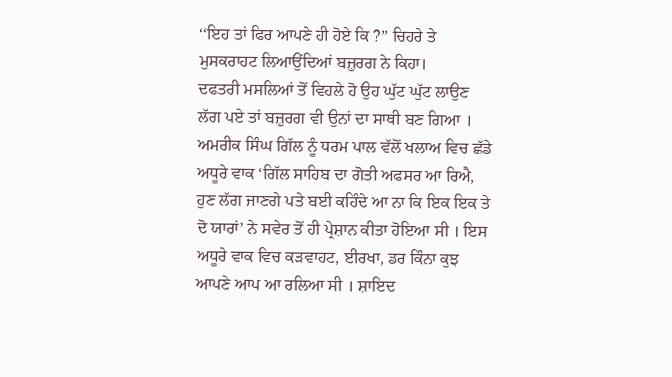‘‘ਇਹ ਤਾਂ ਫਿਰ ਆਪਣੇ ਹੀ ਹੋਏ ਕਿ ?’’ ਚਿਹਰੇ ਤੇ ਮੁਸਕਰਾਹਟ ਲਿਆਉਂਦਿਆਂ ਬਜ਼ੁਰਗ ਨੇ ਕਿਹਾ।
ਦਫਤਰੀ ਮਸਲਿਆਂ ਤੋਂ ਵਿਹਲੇ ਹੋ ਉਹ ਘੁੱਟ ਘੁੱਟ ਲਾਉਣ ਲੱਗ ਪਏ ਤਾਂ ਬਜ਼ੁਰਗ ਵੀ ਉਨਾਂ ਦਾ ਸਾਥੀ ਬਣ ਗਿਆ । ਅਮਰੀਕ ਸਿੰਘ ਗਿੱਲ ਨੂੰ ਧਰਮ ਪਾਲ ਵੱਲੋਂ ਖਲਾਅ ਵਿਚ ਛੱਡੇ ਅਧੂਰੇ ਵਾਕ ‘ਗਿੱਲ ਸਾਹਿਬ ਦਾ ਗੋਤੀ ਅਫਸਰ ਆ ਰਿਐ, ਹੁਣ ਲੱਗ ਜਾਣਗੇ ਪਤੇ ਬਈ ਕਹਿੰਦੇ ਆ ਨਾ ਕਿ ਇਕ ਇਕ ਤੇ ਦੋ ਯਾਰਾਂ’ ਨੇ ਸਵੇਰ ਤੋਂ ਹੀ ਪ੍ਰੇਸ਼ਾਨ ਕੀਤਾ ਹੋਇਆ ਸੀ । ਇਸ ਅਧੂਰੇ ਵਾਕ ਵਿਚ ਕੜਵਾਹਟ, ਈਰਖਾ, ਡਰ ਕਿੰਨਾ ਕੁਝ ਆਪਣੇ ਆਪ ਆ ਰਲਿਆ ਸੀ । ਸ਼ਾਇਦ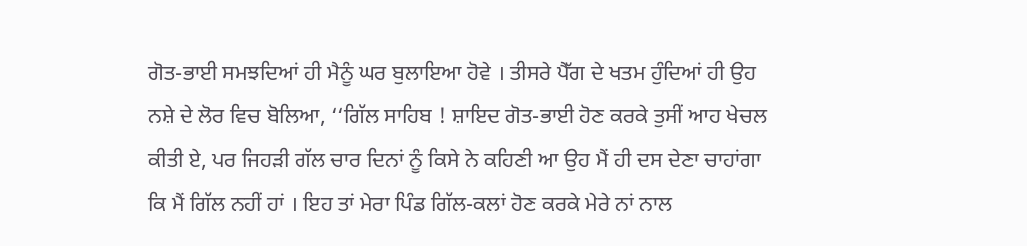ਗੋਤ-ਭਾਈ ਸਮਝਦਿਆਂ ਹੀ ਮੈਨੂੰ ਘਰ ਬੁਲਾਇਆ ਹੋਵੇ । ਤੀਸਰੇ ਪੈੱਗ ਦੇ ਖਤਮ ਹੁੰਦਿਆਂ ਹੀ ਉਹ ਨਸ਼ੇ ਦੇ ਲੋਰ ਵਿਚ ਬੋਲਿਆ, ‘‘ਗਿੱਲ ਸਾਹਿਬ ! ਸ਼ਾਇਦ ਗੋਤ-ਭਾਈ ਹੋਣ ਕਰਕੇ ਤੁਸੀਂ ਆਹ ਖੇਚਲ ਕੀਤੀ ਏ, ਪਰ ਜਿਹੜੀ ਗੱਲ ਚਾਰ ਦਿਨਾਂ ਨੂੰ ਕਿਸੇ ਨੇ ਕਹਿਣੀ ਆ ਉਹ ਮੈਂ ਹੀ ਦਸ ਦੇਣਾ ਚਾਹਾਂਗਾ ਕਿ ਮੈਂ ਗਿੱਲ ਨਹੀਂ ਹਾਂ । ਇਹ ਤਾਂ ਮੇਰਾ ਪਿੰਡ ਗਿੱਲ-ਕਲਾਂ ਹੋਣ ਕਰਕੇ ਮੇਰੇ ਨਾਂ ਨਾਲ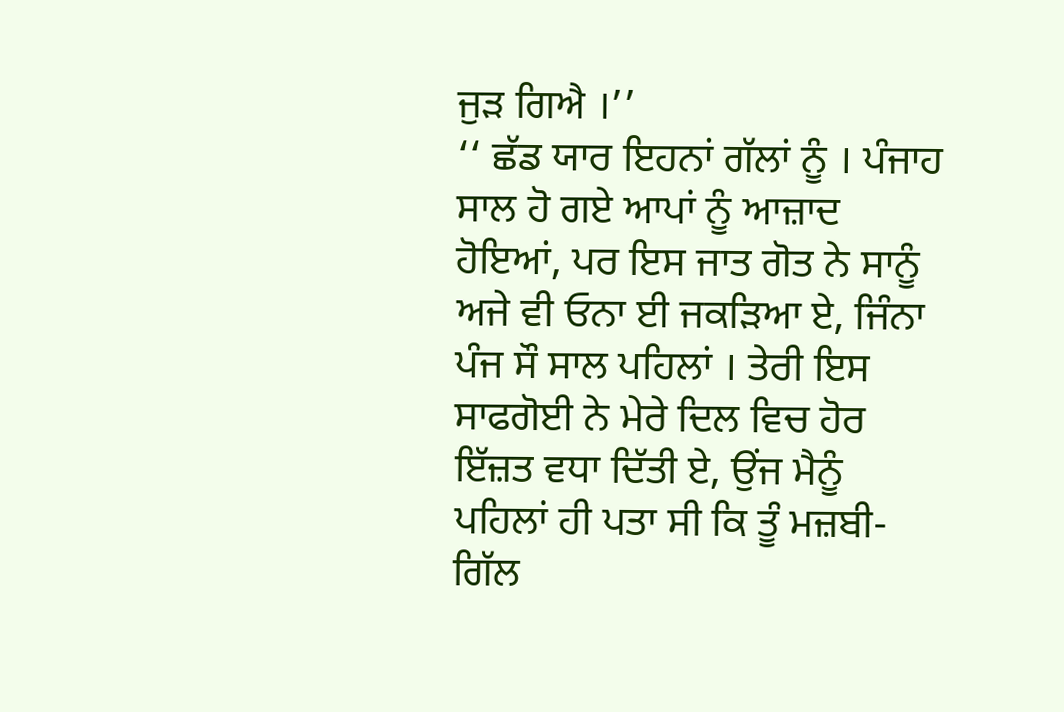ਜੁੜ ਗਿਐ ।’’
‘‘ ਛੱਡ ਯਾਰ ਇਹਨਾਂ ਗੱਲਾਂ ਨੂੰ । ਪੰਜਾਹ ਸਾਲ ਹੋ ਗਏ ਆਪਾਂ ਨੂੰ ਆਜ਼ਾਦ ਹੋਇਆਂ, ਪਰ ਇਸ ਜਾਤ ਗੋਤ ਨੇ ਸਾਨੂੰ ਅਜੇ ਵੀ ਓਨਾ ਈ ਜਕੜਿਆ ਏ, ਜਿੰਨਾ ਪੰਜ ਸੌ ਸਾਲ ਪਹਿਲਾਂ । ਤੇਰੀ ਇਸ ਸਾਫਗੋਈ ਨੇ ਮੇਰੇ ਦਿਲ ਵਿਚ ਹੋਰ ਇੱਜ਼ਤ ਵਧਾ ਦਿੱਤੀ ਏ, ਉਂਜ ਮੈਨੂੰ ਪਹਿਲਾਂ ਹੀ ਪਤਾ ਸੀ ਕਿ ਤੂੰ ਮਜ਼ਬੀ-ਗਿੱਲ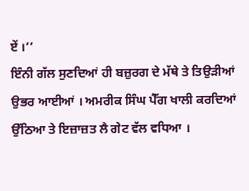ਏਂ ।’’
ਇੰਨੀ ਗੱਲ ਸੁਣਦਿਆਂ ਹੀ ਬਜ਼ੁਰਗ ਦੇ ਮੱਥੇ ਤੇ ਤਿਉੜੀਆਂ ਉਭਰ ਆਈਆਂ । ਅਮਰੀਕ ਸਿੰਘ ਪੈੱਗ ਖਾਲੀ ਕਰਦਿਆਂ ਉੱਠਿਆ ਤੇ ਇਜ਼ਾਜ਼ਤ ਲੈ ਗੇਟ ਵੱਲ ਵਧਿਆ ।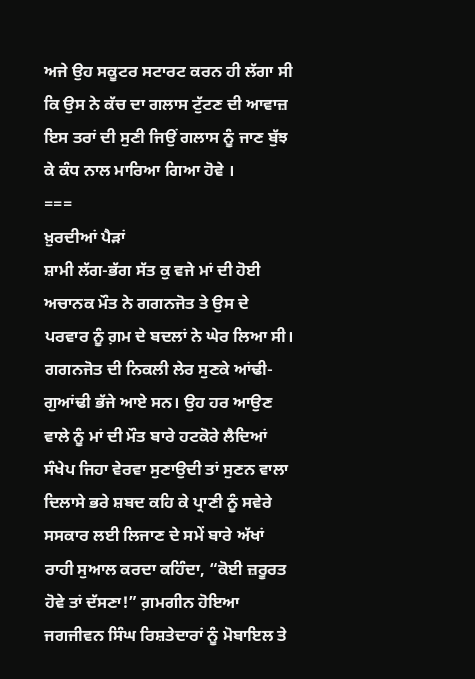ਅਜੇ ਉਹ ਸਕੂਟਰ ਸਟਾਰਟ ਕਰਨ ਹੀ ਲੱਗਾ ਸੀ ਕਿ ਉਸ ਨੇ ਕੱਚ ਦਾ ਗਲਾਸ ਟੁੱਟਣ ਦੀ ਆਵਾਜ਼ ਇਸ ਤਰਾਂ ਦੀ ਸੁਣੀ ਜਿਉਂ ਗਲਾਸ ਨੂੰ ਜਾਣ ਬੁੱਝ ਕੇ ਕੰਧ ਨਾਲ ਮਾਰਿਆ ਗਿਆ ਹੋਵੇ ।
===
ਖ਼ੁਰਦੀਆਂ ਪੈੜਾਂ
ਸ਼ਾਮੀ ਲੱਗ-ਭੱਗ ਸੱਤ ਕੁ ਵਜੇ ਮਾਂ ਦੀ ਹੋਈ ਅਚਾਨਕ ਮੌਤ ਨੇ ਗਗਨਜੋਤ ਤੇ ਉਸ ਦੇ ਪਰਵਾਰ ਨੂੰ ਗ਼ਮ ਦੇ ਬਦਲਾਂ ਨੇ ਘੇਰ ਲਿਆ ਸੀ। ਗਗਨਜੋਤ ਦੀ ਨਿਕਲੀ ਲੇਰ ਸੁਣਕੇ ਆਂਢੀ-ਗੁਆਂਢੀ ਭੱਜੇ ਆਏ ਸਨ। ਉਹ ਹਰ ਆਉਣ ਵਾਲੇ ਨੂੰ ਮਾਂ ਦੀ ਮੌਤ ਬਾਰੇ ਹਟਕੋਰੇ ਲੈਦਿਆਂ ਸੰਖੇਪ ਜਿਹਾ ਵੇਰਵਾ ਸੁਣਾਉਦੀ ਤਾਂ ਸੁਣਨ ਵਾਲਾ ਦਿਲਾਸੇ ਭਰੇ ਸ਼ਬਦ ਕਹਿ ਕੇ ਪ੍ਰਾਣੀ ਨੂੰ ਸਵੇਰੇ ਸਸਕਾਰ ਲਈ ਲਿਜਾਣ ਦੇ ਸਮੇਂ ਬਾਰੇ ਅੱਖਾਂ ਰਾਹੀ ਸੁਆਲ ਕਰਦਾ ਕਹਿੰਦਾ, “ਕੋਈ ਜ਼ਰੂਰਤ ਹੋਵੇ ਤਾਂ ਦੱਸਣਾ!” ਗ਼ਮਗੀਨ ਹੋਇਆ ਜਗਜੀਵਨ ਸਿੰਘ ਰਿਸ਼ਤੇਦਾਰਾਂ ਨੂੰ ਮੋਬਾਇਲ ਤੇ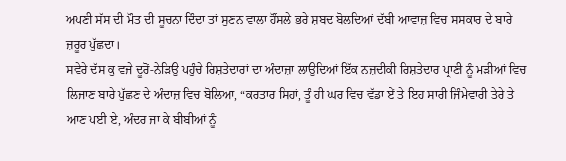ਅਪਣੀ ਸੱਸ ਦੀ ਮੌਤ ਦੀ ਸੂਚਨਾ ਦਿੰਦਾ ਤਾਂ ਸੁਣਨ ਵਾਲਾ ਹੌਂਸਲੇ ਭਰੇ ਸ਼ਬਦ ਬੋਲਦਿਆਂ ਦੱਬੀ ਆਵਾਜ਼ ਵਿਚ ਸਸਕਾਰ ਦੇ ਬਾਰੇ ਜ਼ਰੂਰ ਪੁੱਛਦਾ।
ਸਵੇਰੇ ਦੱਸ ਕੁ ਵਜੇ ਦੂਰੋਂ-ਨੇੜਿਉ ਪਹੁੰਚੇ ਰਿਸ਼ਤੇਦਾਰਾਂ ਦਾ ਅੰਦਾਜ਼ਾ ਲਾਉਦਿਆਂ ਇੱਕ ਨਜ਼ਦੀਕੀ ਰਿਸ਼ਤੇਦਾਰ ਪ੍ਰਾਣੀ ਨੂੰ ਮੜੀਆਂ ਵਿਚ ਲਿਜਾਣ ਬਾਰੇ ਪੁੱਛਣ ਦੇ ਅੰਦਾਜ਼ ਵਿਚ ਬੋਲਿਆ, “ਕਰਤਾਰ ਸਿਹਾਂ, ਤੂੰ ਹੀ ਘਰ ਵਿਚ ਵੱਡਾ ਏਂ ਤੇ ਇਹ ਸਾਰੀ ਜਿੰਮੇਵਾਰੀ ਤੇਰੇ ਤੇ ਆਣ ਪਈ ਏ, ਅੰਦਰ ਜਾ ਕੇ ਬੀਬੀਆਂ ਨੂੰ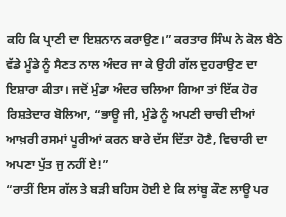ਕਹਿ ਕਿ ਪ੍ਰਾਣੀ ਦਾ ਇਸ਼ਨਾਨ ਕਰਾਉਣ।” ਕਰਤਾਰ ਸਿੰਘ ਨੇ ਕੋਲ ਬੈਠੇ ਵੱਡੇ ਮੂੰਡੇ ਨੂੰ ਸੈਣਤ ਨਾਲ ਅੰਦਰ ਜਾ ਕੇ ਉਹੀ ਗੱਲ ਦੁਹਰਾਉਣ ਦਾ ਇਸ਼ਾਰਾ ਕੀਤਾ। ਜਦੋਂ ਮੁੰਡਾ ਅੰਦਰ ਚਲਿਆ ਗਿਆ ਤਾਂ ਇੱਕ ਹੋਰ ਰਿਸ਼ਤੇਦਾਰ ਬੋਲਿਆ, “ਭਾਊ ਜੀ, ਮੁੰਡੇ ਨੂੰ ਅਪਣੀ ਚਾਚੀ ਦੀਆਂ ਆਖ਼ਰੀ ਰਸਮਾਂ ਪੂਰੀਆਂ ਕਰਨ ਬਾਰੇ ਦੱਸ ਦਿੱਤਾ ਹੋਣੈ, ਵਿਚਾਰੀ ਦਾ ਅਪਣਾ ਪੁੱਤ ਜੁ ਨਹੀਂ ਏ!”
“ਰਾਤੀਂ ਇਸ ਗੱਲ ਤੇ ਬੜੀ ਬਹਿਸ ਹੋਈ ਏ ਕਿ ਲਾਂਬੂ ਕੌਣ ਲਾਊ ਪਰ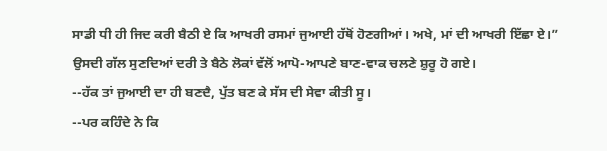ਸਾਡੀ ਧੀ ਹੀ ਜਿਦ ਕਰੀ ਬੈਠੀ ਏ ਕਿ ਆਖਰੀ ਰਸਮਾਂ ਜੁਆਈ ਹੱਥੋਂ ਹੋਣਗੀਆਂ। ਅਖੇ, ਮਾਂ ਦੀ ਆਖਰੀ ਇੱਛਾ ਏ।”
ਉਸਦੀ ਗੱਲ ਸੁਣਦਿਆਂ ਦਰੀ ਤੇ ਬੈਠੇ ਲੋਕਾਂ ਵੱਲੋਂ ਆਪੋ-ਆਪਣੇ ਬਾਣ-ਵਾਕ ਚਲਣੇ ਸ਼ੁਰੂ ਹੋ ਗਏ।
--ਹੱਕ ਤਾਂ ਜੁਆਈ ਦਾ ਹੀ ਬਣਦੈ, ਪੁੱਤ ਬਣ ਕੇ ਸੱਸ ਦੀ ਸੇਵਾ ਕੀਤੀ ਸੂ।
--ਪਰ ਕਹਿੰਦੇ ਨੇ ਕਿ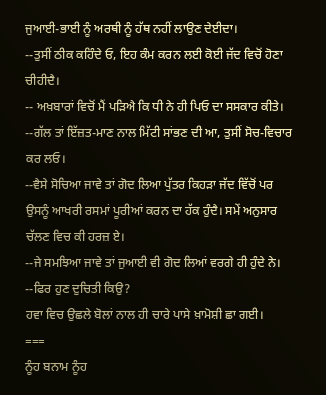ਜੁਆਈ-ਭਾਈ ਨੂੰ ਅਰਥੀ ਨੂੰ ਹੱਥ ਨਹੀਂ ਲਾਉਣ ਦੇਈਦਾ।
--ਤੁਸੀਂ ਠੀਕ ਕਹਿੰਦੇ ਓ, ਇਹ ਕੰਮ ਕਰਨ ਲਈ ਕੋਈ ਜੱਦ ਵਿਚੋਂ ਹੋਣਾ ਚੀਹੀਦੈ।
-- ਅਖ਼ਬਾਰਾਂ ਵਿਚੋਂ ਮੈਂ ਪੜਿਐ ਕਿ ਧੀ ਨੇ ਹੀ ਪਿਓ ਦਾ ਸਸਕਾਰ ਕੀਤੇ।
--ਗੱਲ ਤਾਂ ਇੱਜ਼ਤ-ਮਾਣ ਨਾਲ ਮਿੱਟੀ ਸਾਂਭਣ ਦੀ ਆ, ਤੁਸੀਂ ਸੋਚ-ਵਿਚਾਰ ਕਰ ਲਓ।
--ਵੈਸੇ ਸੋਚਿਆ ਜਾਵੇ ਤਾਂ ਗੋਦ ਲਿਆ ਪੁੱਤਰ ਕਿਹੜਾ ਜੱਦ ਵਿੱਚੋਂ ਪਰ ਉਸਨੂੰ ਆਖਰੀ ਰਸਮਾਂ ਪੂਰੀਆਂ ਕਰਨ ਦਾ ਹੱਕ ਹੁੰਦੈ। ਸਮੇਂ ਅਨੁਸਾਰ ਚੱਲਣ ਵਿਚ ਕੀ ਹਰਜ਼ ਏ।
--ਜੇ ਸਮਝਿਆ ਜਾਵੇ ਤਾਂ ਜੁਆਈ ਵੀ ਗੋਦ ਲਿਆਂ ਵਰਗੇ ਹੀ ਹੁੰਦੇ ਨੇ।
--ਫਿਰ ਹੁਣ ਦੁਚਿਤੀ ਕਿਉ?
ਹਵਾ ਵਿਚ ਉਛਲੇ ਬੋਲਾਂ ਨਾਲ ਹੀ ਚਾਰੇ ਪਾਸੇ ਖ਼ਾਮੋਸ਼ੀ ਛਾ ਗਈ।
===
ਨੂੰਹ ਬਨਾਮ ਨੂੰਹ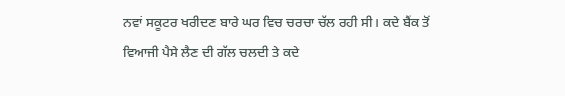ਨਵਾਂ ਸਕੂਟਰ ਖਰੀਦਣ ਬਾਰੇ ਘਰ ਵਿਚ ਚਰਚਾ ਚੱਲ ਰਹੀ ਸੀ। ਕਦੇ ਬੈਂਕ ਤੋਂ ਵਿਆਜੀ ਪੈਸੇ ਲੈਣ ਦੀ ਗੱਲ ਚਲਦੀ ਤੇ ਕਦੇ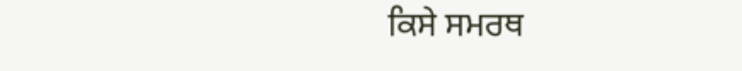ਕਿਸੇ ਸਮਰਥ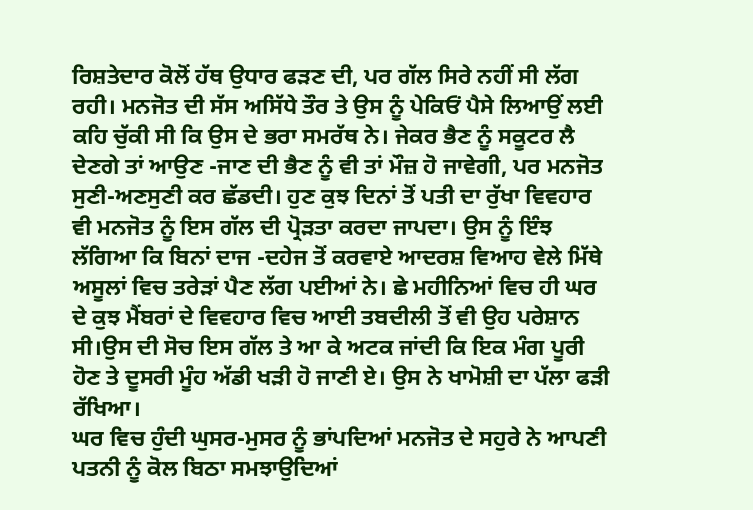ਰਿਸ਼ਤੇਦਾਰ ਕੋਲੋਂ ਹੱਥ ਉਧਾਰ ਫੜਣ ਦੀ, ਪਰ ਗੱਲ ਸਿਰੇ ਨਹੀਂ ਸੀ ਲੱਗ ਰਹੀ। ਮਨਜੋਤ ਦੀ ਸੱਸ ਅਸਿੱਧੇ ਤੌਰ ਤੇ ਉਸ ਨੂੰ ਪੇਕਿਓਂ ਪੈਸੇ ਲਿਆਉਂ ਲਈ ਕਹਿ ਚੁੱਕੀ ਸੀ ਕਿ ਉਸ ਦੇ ਭਰਾ ਸਮਰੱਥ ਨੇ। ਜੇਕਰ ਭੈਣ ਨੂੰ ਸਕੂਟਰ ਲੈ ਦੇਣਗੇ ਤਾਂ ਆਉਣ -ਜਾਣ ਦੀ ਭੈਣ ਨੂੰ ਵੀ ਤਾਂ ਮੌਜ਼ ਹੋ ਜਾਵੇਗੀ, ਪਰ ਮਨਜੋਤ ਸੁਣੀ-ਅਣਸੁਣੀ ਕਰ ਛੱਡਦੀ। ਹੁਣ ਕੁਝ ਦਿਨਾਂ ਤੋਂ ਪਤੀ ਦਾ ਰੁੱਖਾ ਵਿਵਹਾਰ ਵੀ ਮਨਜੋਤ ਨੂੰ ਇਸ ਗੱਲ ਦੀ ਪ੍ਰੋੜਤਾ ਕਰਦਾ ਜਾਪਦਾ। ਉਸ ਨੂੰ ਇੰਝ ਲੱਗਿਆ ਕਿ ਬਿਨਾਂ ਦਾਜ -ਦਹੇਜ ਤੋਂ ਕਰਵਾਏ ਆਦਰਸ਼ ਵਿਆਹ ਵੇਲੇ ਮਿੱਥੇ ਅਸੂਲਾਂ ਵਿਚ ਤਰੇੜਾਂ ਪੈਣ ਲੱਗ ਪਈਆਂ ਨੇ। ਛੇ ਮਹੀਨਿਆਂ ਵਿਚ ਹੀ ਘਰ ਦੇ ਕੁਝ ਮੈਂਬਰਾਂ ਦੇ ਵਿਵਹਾਰ ਵਿਚ ਆਈ ਤਬਦੀਲੀ ਤੋਂ ਵੀ ਉਹ ਪਰੇਸ਼ਾਨ ਸੀ।ਉਸ ਦੀ ਸੋਚ ਇਸ ਗੱਲ ਤੇ ਆ ਕੇ ਅਟਕ ਜਾਂਦੀ ਕਿ ਇਕ ਮੰਗ ਪੂਰੀ ਹੋਣ ਤੇ ਦੂਸਰੀ ਮੂੰਹ ਅੱਡੀ ਖੜੀ ਹੋ ਜਾਣੀ ਏ। ਉਸ ਨੇ ਖਾਮੋਸ਼ੀ ਦਾ ਪੱਲਾ ਫੜੀ ਰੱਖਿਆ।
ਘਰ ਵਿਚ ਹੁੰਦੀ ਘੁਸਰ-ਮੁਸਰ ਨੂੰ ਭਾਂਪਦਿਆਂ ਮਨਜੋਤ ਦੇ ਸਹੁਰੇ ਨੇ ਆਪਣੀ ਪਤਨੀ ਨੂੰ ਕੋਲ ਬਿਠਾ ਸਮਝਾਉਦਿਆਂ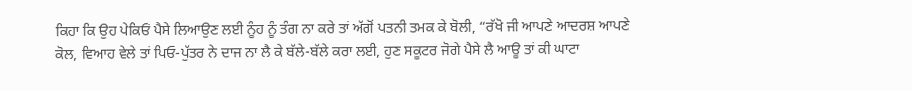ਕਿਹਾ ਕਿ ਉਹ ਪੇਕਿਓਂ ਪੈਸੇ ਲਿਆਉਣ ਲਈ ਨੂੰਹ ਨੂੰ ਤੰਗ ਨਾ ਕਰੇ ਤਾਂ ਅੱਗੋਂ ਪਤਨੀ ਤਮਕ ਕੇ ਬੋਲੀ, “ਰੱਖੋ ਜੀ ਆਪਣੇ ਆਦਰਸ਼ ਆਪਣੇ ਕੋਲ, ਵਿਆਹ ਵੇਲੇ ਤਾਂ ਪਿਓ-ਪੁੱਤਰ ਨੇ ਦਾਜ ਨਾ ਲੈ ਕੇ ਬੱਲੇ-ਬੱਲੇ ਕਰਾ ਲਈ, ਹੁਣ ਸਕੂਟਰ ਜੋਗੇ ਪੈਸੇ ਲੈ ਆਊ ਤਾਂ ਕੀ ਘਾਟਾ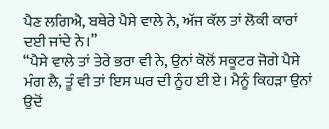ਪੈਣ ਲਗਿਐ, ਬਥੇਰੇ ਪੈਸੇ ਵਾਲੇ ਨੇ, ਅੱਜ ਕੱਲ ਤਾਂ ਲੋਕੀ ਕਾਰਾਂ ਦਈ ਜਾਂਦੇ ਨੇ।”
“ਪੈਸੇ ਵਾਲੇ ਤਾਂ ਤੇਰੇ ਭਰਾ ਵੀ ਨੇ, ਉਨਾਂ ਕੋਲੋਂ ਸਕੂਟਰ ਜੋਗੇ ਪੈਸੇ ਮੰਗ ਲੈ, ਤੂੰ ਵੀ ਤਾਂ ਇਸ ਘਰ ਦੀ ਨੂੰਹ ਈ ਏ। ਮੈਨੂੰ ਕਿਹੜਾ ਉਨਾਂ ਉਦੋਂ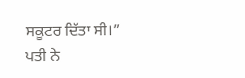ਸਕੂਟਰ ਦਿੱਤਾ ਸੀ।” ਪਤੀ ਨੇ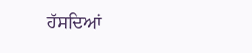ਹੱਸਦਿਆਂ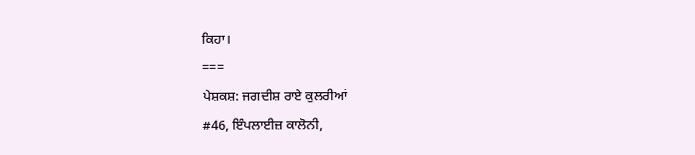ਕਿਹਾ।
===
ਪੇਸ਼ਕਸ਼: ਜਗਦੀਸ਼ ਰਾਏ ਕੁਲਰੀਆਂ
#46, ਇੰਪਲਾਈਜ਼ ਕਾਲੋਨੀ,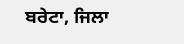ਬਰੇਟਾ, ਜਿਲਾ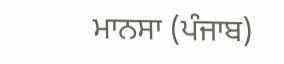ਮਾਨਸਾ (ਪੰਜਾਬ)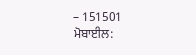– 151501
ਮੋਬਾਈਲ: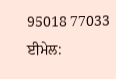95018 77033
ਈਮੇਲ: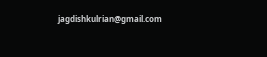jagdishkulrian@gmail.com